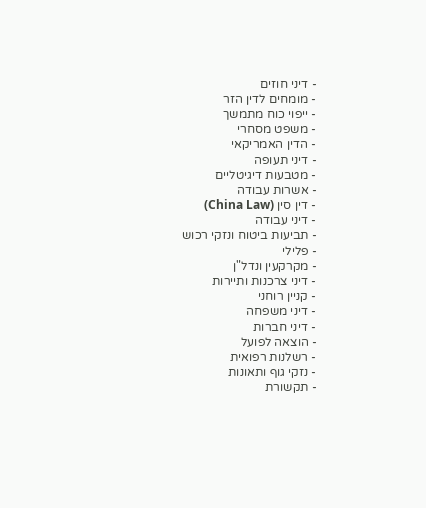- דיני חוזים
- מומחים לדין הזר
- ייפוי כוח מתמשך
- משפט מסחרי
- הדין האמריקאי
- דיני תעופה
- מטבעות דיגיטליים
- אשרות עבודה
- דין סין (China Law)
- דיני עבודה
- תביעות ביטוח ונזקי רכוש
- פלילי
- מקרקעין ונדל"ן
- דיני צרכנות ותיירות
- קניין רוחני
- דיני משפחה
- דיני חברות
- הוצאה לפועל
- רשלנות רפואית
- נזקי גוף ותאונות
- תקשורת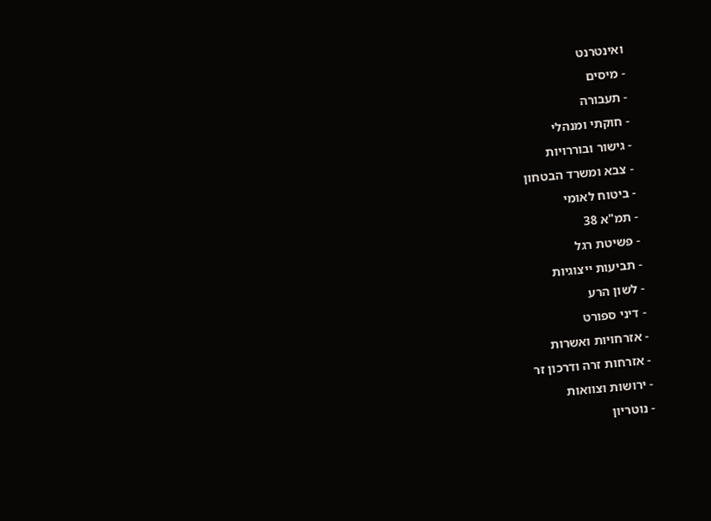ואינטרנט
- מיסים
- תעבורה
- חוקתי ומנהלי
- גישור ובוררויות
- צבא ומשרד הבטחון
- ביטוח לאומי
- תמ"א 38
- פשיטת רגל
- תביעות ייצוגיות
- לשון הרע
- דיני ספורט
- אזרחויות ואשרות
- אזרחות זרה ודרכון זר
- ירושות וצוואות
- נוטריון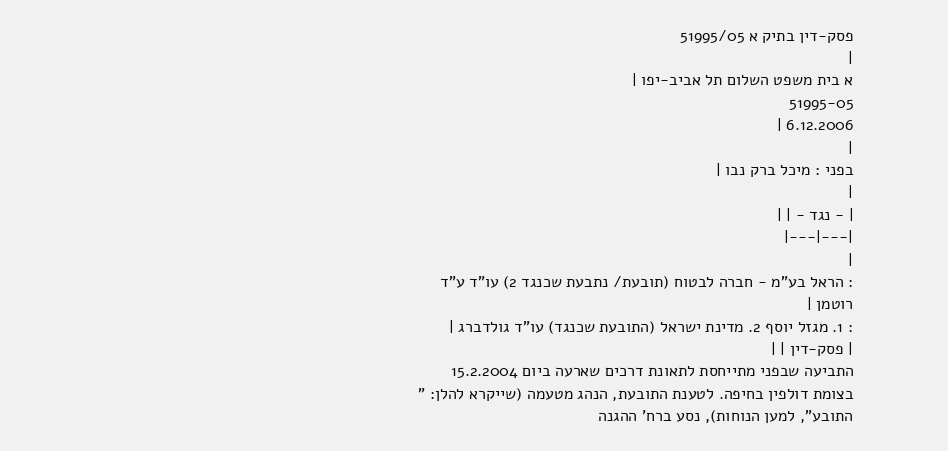פסק-דין בתיק א 51995/05
|
א בית משפט השלום תל אביב-יפו |
51995-05
6.12.2006 |
|
בפני : מיכל ברק נבו |
|
| - נגד - | |
|---|---|
|
: הראל בע"מ - חברה לבטוח (תובעת/ נתבעת שכנגד 2) עו"ד ע"ד רוטמן |
: 1. מגזל יוסף 2. מדינת ישראל (התובעת שכנגד) עו"ד גולדברג |
| פסק-דין | |
התביעה שבפני מתייחסת לתאונת דרכים שארעה ביום 15.2.2004 בצומת דולפין בחיפה. לטענת התובעת, הנהג מטעמה (שייקרא להלן: " התובע", למען הנוחות), נסע ברח' ההגנה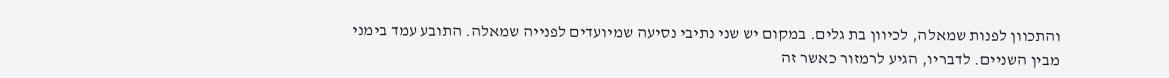והתכוון לפנות שמאלה, לכיוון בת גלים. במקום יש שני נתיבי נסיעה שמיועדים לפנייה שמאלה. התובע עמד בימני מבין השניים. לדבריו, הגיע לרמזור כאשר זה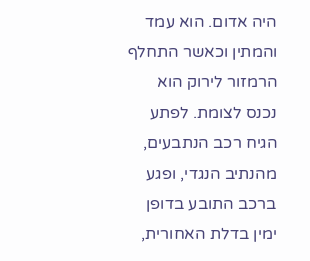היה אדום. הוא עמד והמתין וכאשר התחלף הרמזור לירוק הוא נכנס לצומת. לפתע הגיח רכב הנתבעים, מהנתיב הנגדי, ופגע ברכב התובע בדופן ימין בדלת האחורית,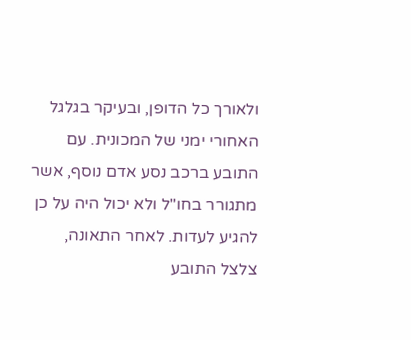ולאורך כל הדופן, ובעיקר בגלגל האחורי ימני של המכונית. עם התובע ברכב נסע אדם נוסף, אשר מתגורר בחו"ל ולא יכול היה על כן להגיע לעדות. לאחר התאונה, צלצל התובע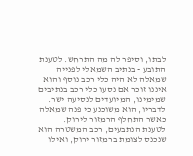לבתו, וסיפר לה מה התרחש. לטענת התובע - בנתיב השמאלי לפנייה שמאלה לא היה כלי רכב נוסף והוא איננו זוכר אם נסעו כלי רכב בנתיבים שמימינו, המיועדים לנסיעה ישר. לדבריו, הוא משוכנע כי פנה שמאלה כאשר התחלף הרמזור לירוק.
לטענת הנתבעים, רכב המשטרה הוא שנכנס לצומת ברמזור ירוק, ואילו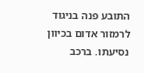התובע פנה בניגוד לרמזור אדום בכיוון נסיעתו. ברכב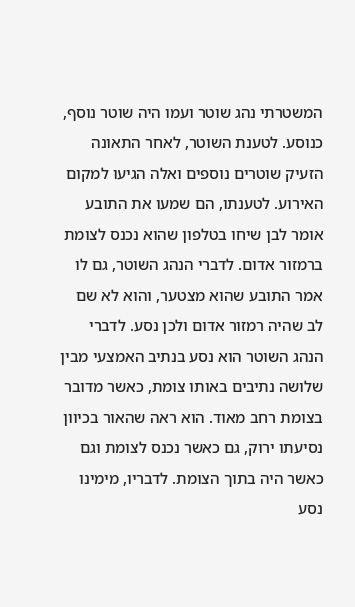המשטרתי נהג שוטר ועמו היה שוטר נוסף, כנוסע. לטענת השוטר, לאחר התאונה הזעיק שוטרים נוספים ואלה הגיעו למקום האירוע. לטענתו, הם שמעו את התובע אומר לבן שיחו בטלפון שהוא נכנס לצומת ברמזור אדום. לדברי הנהג השוטר, גם לו אמר התובע שהוא מצטער, והוא לא שם לב שהיה רמזור אדום ולכן נסע. לדברי הנהג השוטר הוא נסע בנתיב האמצעי מבין שלושה נתיבים באותו צומת, כאשר מדובר בצומת רחב מאוד. הוא ראה שהאור בכיוון נסיעתו ירוק, גם כאשר נכנס לצומת וגם כאשר היה בתוך הצומת. לדבריו, מימינו נסע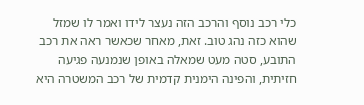כלי רכב נוסף והרכב הזה נעצר לידו ואמר לו שמזל שהוא כזה נהג טוב. זאת, מאחר שכאשר ראה את רכב התובע, סטה מעט שמאלה באופן שנמנעה פגיעה חזיתית, והפינה הימנית קדמית של רכב המשטרה היא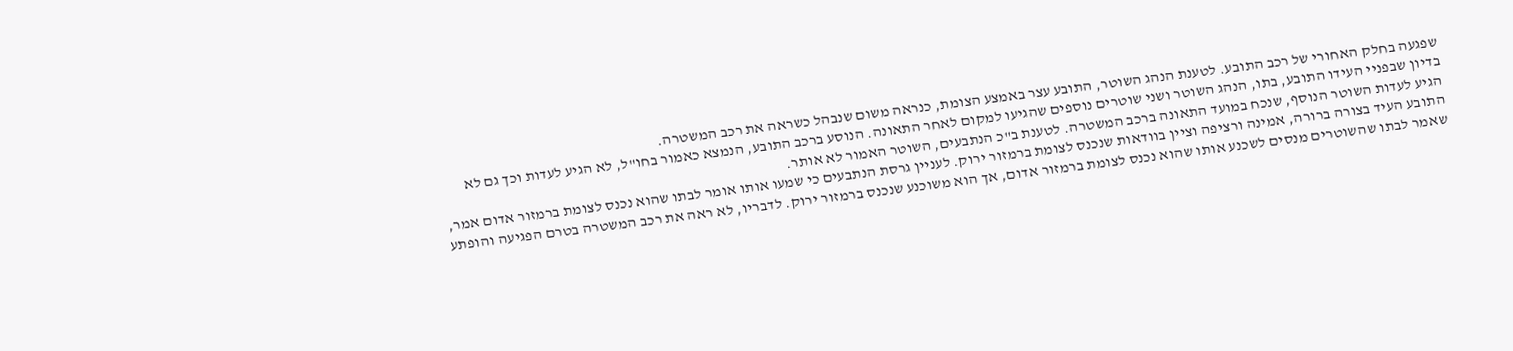שפגעה בחלק האחורי של רכב התובע. לטענת הנהג השוטר, התובע עצר באמצע הצומת, כנראה משום שנבהל כשראה את רכב המשטרה.
בדיון שבפניי העידו התובע, בתו, הנהג השוטר ושני שוטרים נוספים שהגיעו למקום לאחר התאונה. הנוסע ברכב התובע, הנמצא כאמור בחו"ל, לא הגיע לעדות וכך גם לא הגיע לעדות השוטר הנוסף, שנכח במועד התאונה ברכב המשטרה. לטענת ב"כ הנתבעים, השוטר האמור לא אותר.
התובע העיד בצורה ברורה, אמינה ורציפה וציין בוודאות שנכנס לצומת ברמזור ירוק. לעניין גרסת הנתבעים כי שמעו אותו אומר לבתו שהוא נכנס לצומת ברמזור אדום אמר, שאמר לבתו שהשוטרים מנסים לשכנע אותו שהוא נכנס לצומת ברמזור אדום, אך הוא משוכנע שנכנס ברמזור ירוק. לדבריו, לא ראה את רכב המשטרה בטרם הפגיעה והופתע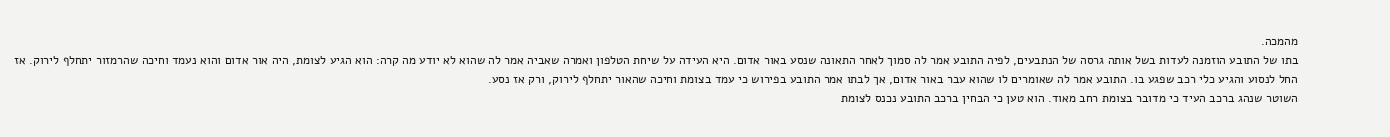מהמכה.
בתו של התובע הוזמנה לעדות בשל אותה גרסה של הנתבעים, לפיה התובע אמר לה סמוך לאחר התאונה שנסע באור אדום. היא העידה על שיחת הטלפון ואמרה שאביה אמר לה שהוא לא יודע מה קרה: הוא הגיע לצומת, היה אור אדום והוא נעמד וחיכה שהרמזור יתחלף לירוק. אז החל לנסוע והגיע כלי רכב שפגע בו. התובע אמר לה שאומרים לו שהוא עבר באור אדום, אך לבתו אמר התובע בפירוש כי עמד בצומת וחיכה שהאור יתחלף לירוק, ורק אז נסע.
השוטר שנהג ברכב העיד כי מדובר בצומת רחב מאוד. הוא טען כי הבחין ברכב התובע נכנס לצומת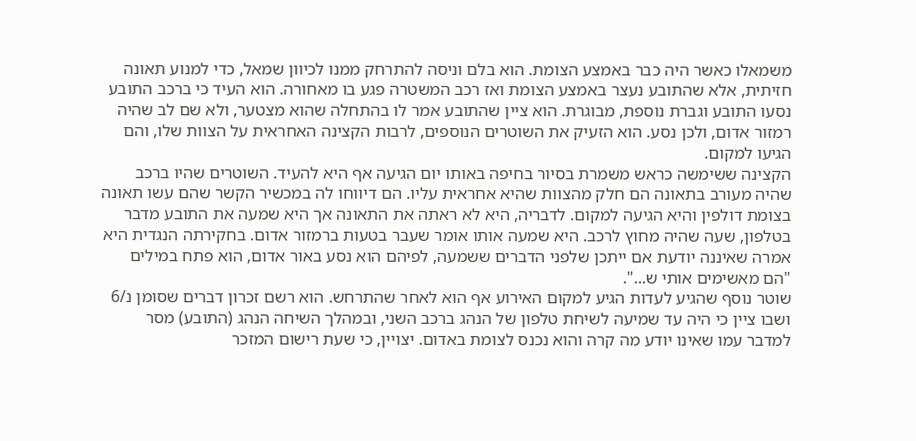משמאלו כאשר היה כבר באמצע הצומת. הוא בלם וניסה להתרחק ממנו לכיוון שמאל, כדי למנוע תאונה חזיתית, אלא שהתובע נעצר באמצע הצומת ואז רכב המשטרה פגע בו מאחורה. הוא העיד כי ברכב התובע נסעו התובע וגברת נוספת, מבוגרת. הוא ציין שהתובע אמר לו בהתחלה שהוא מצטער, ולא שם לב שהיה רמזור אדום, ולכן נסע. הוא הזעיק את השוטרים הנוספים, לרבות הקצינה האחראית על הצוות שלו, והם הגיעו למקום.
הקצינה ששימשה כראש משמרת בסיור בחיפה באותו יום הגיעה אף היא להעיד. השוטרים שהיו ברכב שהיה מעורב בתאונה הם חלק מהצוות שהיא אחראית עליו. הם דיווחו לה במכשיר הקשר שהם עשו תאונה בצומת דולפין והיא הגיעה למקום. לדבריה, היא לא ראתה את התאונה אך היא שמעה את התובע מדבר בטלפון, שעה שהיה מחוץ לרכב. היא שמעה אותו אומר שעבר בטעות ברמזור אדום. בחקירתה הנגדית היא אמרה שאיננה יודעת אם ייתכן שלפני הדברים ששמעה, לפיהם הוא נסע באור אדום, הוא פתח במילים "הם מאשימים אותי ש...".
שוטר נוסף שהגיע לעדות הגיע למקום האירוע אף הוא לאחר שהתרחש. הוא רשם זכרון דברים שסומן נ/6 ושבו ציין כי היה עד שמיעה לשיחת טלפון של הנהג ברכב השני, ובמהלך השיחה הנהג (התובע) מסר למדבר עמו שאינו יודע מה קרה והוא נכנס לצומת באדום. יצויין, כי שעת רישום המזכר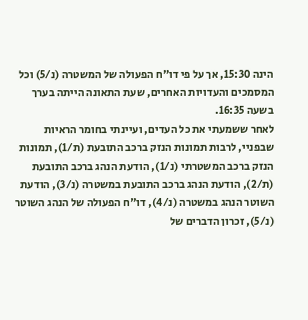הינה 15:30, אך על פי דו"ח הפעולה של המשטרה (נ/5) וכל המסמכים והעדויות האחרים, שעת התאונה הייתה בערך בשעה 16:35.
לאחר ששמעתי את כל העדים, ועיינתי בחומר הראיות שבפניי, לרבות תמונות הנזק ברכב התובעת (ת/1), תמונות הנזק ברכב המשטרתי (נ/1), הודעת הנהג ברכב התובעת (ת/2), הודעת הנהג ברכב התובעת במשטרה (נ/3), הודעת השוטר הנהג במשטרה (נ/4), דו"ח הפעולה של הנהג השוטר (נ/5), זכרון הדברים של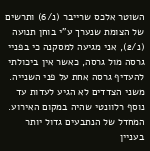השוטר אלכס שרייבר (נ/6) ותרשים של הצומת שנערך ע"י בוחן תנועה (נ/2), אני מגיעה למסקנה כי בפניי גרסה מול גרסה, כאשר אין ביכולתי להעדיף גרסה אחת על פני השנייה. משני הצדדים לא הגיע לעדות עד נוסף רלוונטי שהיה במקום האירוע. המחדל של הנתבעים גדול יותר בעניין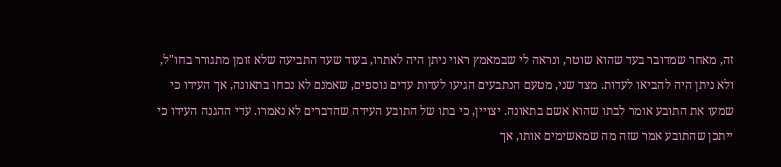זה, מאחר שמדובר בעד שהוא שוטר, ונראה לי שבמאמץ ראוי ניתן היה לאתרו, בעוד שעד התביעה שלא זומן מתגורר בחו"ל, ולא ניתן היה להביאו לעדות. מצד שני, מטעם הנתבעים הגיעו לעדות עדים נוספים, שאמנם לא נכחו בתאונה, אך העידו כי שמעו את התובע אומר לבתו שהוא אשם בתאונה. יצויין, כי בתו של התובע העידה שהדברים לא נאמרו. עדי ההגנה העידו כי ייתכן שהתובע אמר שזה מה שמאשימים אותו, אך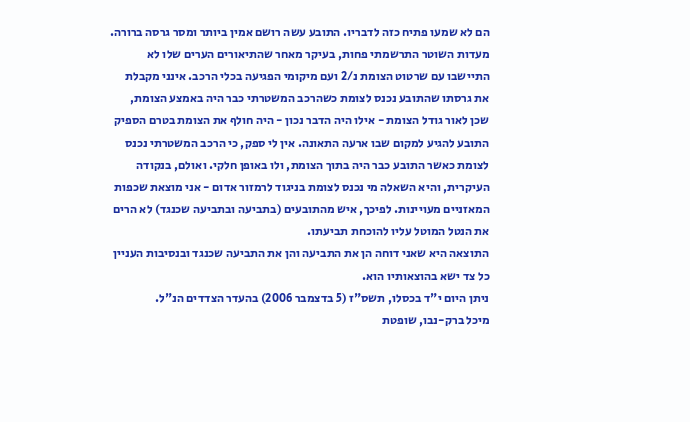הם לא שמעו פתיח כזה לדבריו. התובע עשה רושם אמין ביותר ומסר גרסה ברורה. מעדות השוטר התרשמתי פחות, בעיקר מאחר שהתיאורים הערים שלו לא התיישבו עם שרטוט הצומת נ/2 ועם מיקומי הפגיעה בכלי הרכב. אינני מקבלת את גרסתו שהתובע נכנס לצומת כשהרכב המשטרתי כבר היה באמצע הצומת, שכן לאור גודל הצומת - אילו היה הדבר נכון - היה חולף את הצומת בטרם הספיק התובע להגיע למקום שבו ארעה התאונה. אין לי ספק, כי הרכב המשטרתי נכנס לצומת כאשר התובע כבר היה בתוך הצומת, ולו באופן חלקי. ואולם, בנקודה העיקרית, והיא השאלה מי נכנס לצומת בניגוד לרמזור אדום - אני מוצאת שכפות המאזניים מעויינות. לפיכך, איש מהתובעים (בתביעה ובתביעה שכנגד) לא הרים את הנטל המוטל עליו להוכחת תביעתו.
התוצאה היא שאני דוחה הן את התביעה והן את התביעה שכנגד ובנסיבות העניין כל צד ישא בהוצאותיו הוא.
ניתן היום י"ד בכסלו, תשס"ז (5 בדצמבר 2006) בהעדר הצדדים הנ"ל.
מיכל ברק-נבו, שופטת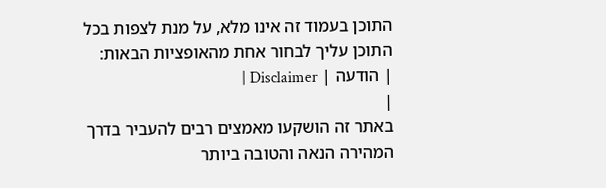התוכן בעמוד זה אינו מלא, על מנת לצפות בכל התוכן עליך לבחור אחת מהאופציות הבאות:
| הודעה | Disclaimer |
|
באתר זה הושקעו מאמצים רבים להעביר בדרך המהירה הנאה והטובה ביותר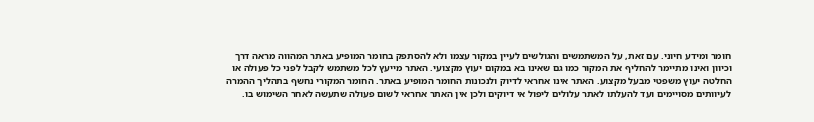חומר ומידע חיוני. עם זאת, על המשתמשים והגולשים לעיין במקור עצמו ולא להסתפק בחומר המופיע באתר המהווה מראה דרך וכיוון ואינו מתיימר להחליף את המקור כמו גם שאינו בא במקום יעוץ מקצועי. האתר מייעץ לכל משתמש לקבל לפני כל פעולה או החלטה יעוץ משפטי מבעל מקצוע. האתר אינו אחראי לדיוק ולנכונות החומר המופיע באתר. החומר המקורי נחשף בתהליך ההמרה לעיוותים מסויימים ועד להעלתו לאתר עלולים ליפול אי דיוקים ולכן אין האתר אחראי לשום פעולה שתעשה לאחר השימוש בו.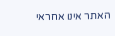האתר אינו אחראי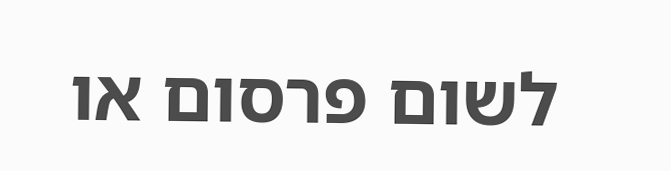לשום פרסום או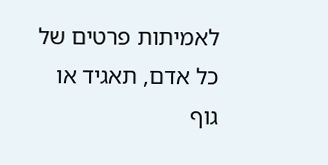לאמיתות פרטים של כל אדם, תאגיד או גוף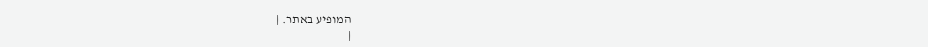המופיע באתר. |
|